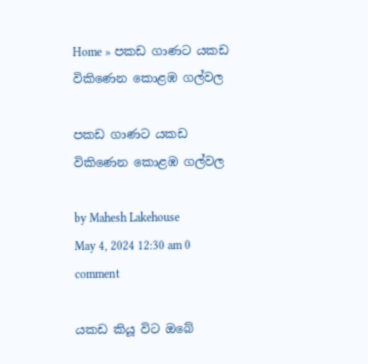Home » පකඩ ගාණට යකඩ විකිණෙන කොළඹ ගල්වල

පකඩ ගාණට යකඩ විකිණෙන කොළඹ ගල්වල

by Mahesh Lakehouse
May 4, 2024 12:30 am 0 comment

යකඩ කියූ විට ඔබේ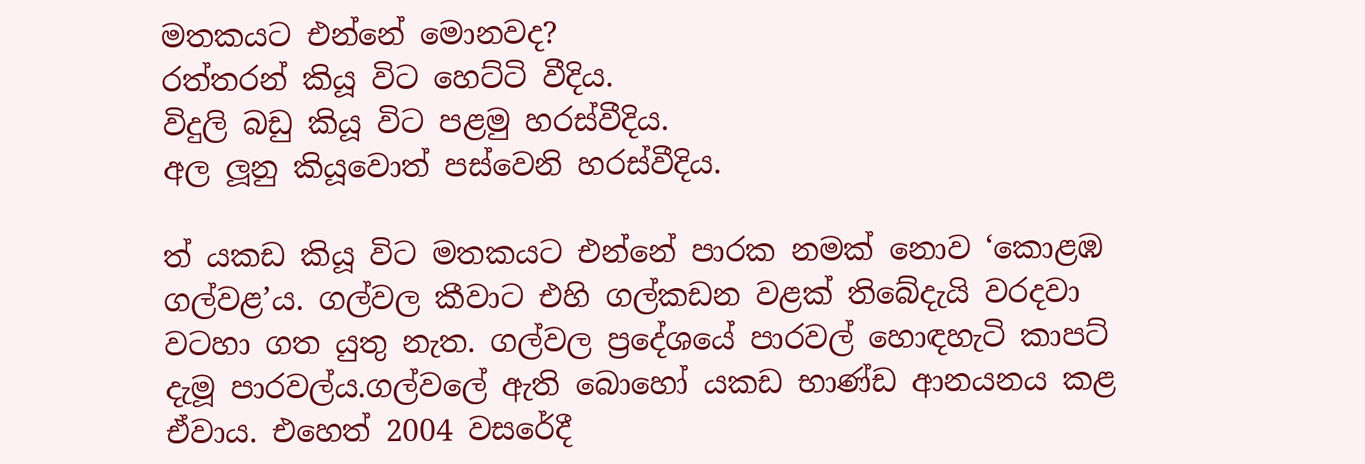මතකයට එන්නේ මොනවද?
රත්තරන් කියූ විට හෙට්ටි වීදිය.
විදුලි බඩු කියූ විට පළමු හරස්වීදිය.
අල ලූනු කියූවොත් පස්වෙනි හරස්වීදිය.

ත් යකඩ කියූ විට මතකයට එන්නේ පාරක නමක් නොව ‘කොළඹ ගල්වළ’ය. ගල්වල කීවාට එහි ගල්කඩන වළක් තිබේදැයි වරදවා වටහා ගත යුතු නැත. ගල්වල ප්‍රදේශයේ පාරවල් හොඳහැටි කාපට් දැමූ පාරවල්ය.ගල්වලේ ඇති බොහෝ යකඩ භාණ්ඩ ආනයනය කළ ඒවාය. එහෙත් 2004 වසරේදී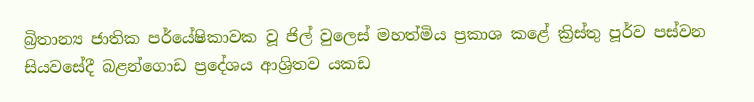බ්‍රිතාන්‍ය ජාතික පර්යේෂිකාවක වූ ජිල් වුලෙස් මහත්මිය ප්‍රකාශ කළේ ක්‍රිස්තු පූර්ව පස්වන සියවසේදී බළන්ගොඩ ප්‍රදේශය ආශ්‍රිතව යකඩ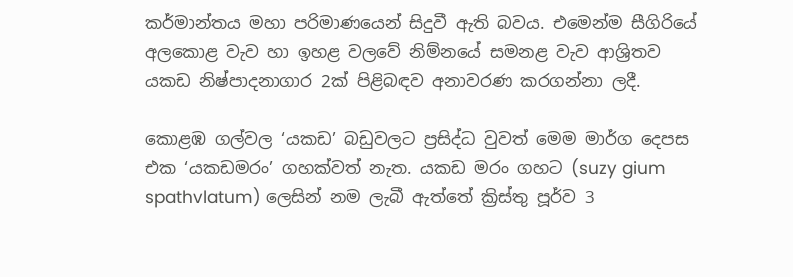කර්මාන්තය මහා පරිමාණයෙන් සිදුවී ඇති බවය. එමෙන්ම සීගිරියේ අලකොළ වැව හා ඉහළ වලවේ නිම්නයේ සමනළ වැව ආශ්‍රිතව යකඩ නිෂ්පාදනාගාර 2ක් පිළිබඳව අනාවරණ කරගන්නා ලදී.

කොළඹ ගල්වල ‘යකඩ’ බඩුවලට ප්‍රසිද්ධ වුවත් මෙම මාර්ග දෙපස එක ‘යකඩමරං’ ගහක්වත් නැත. යකඩ මරං ගහට (suzy gium spathvlatum) ලෙසින් නම ලැබී ඇත්තේ ක්‍රිස්තු පූර්ව 3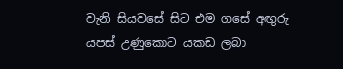වැනි සියවසේ සිට එම ගසේ අඟුරු යපස් උණුකොට යකඩ ලබා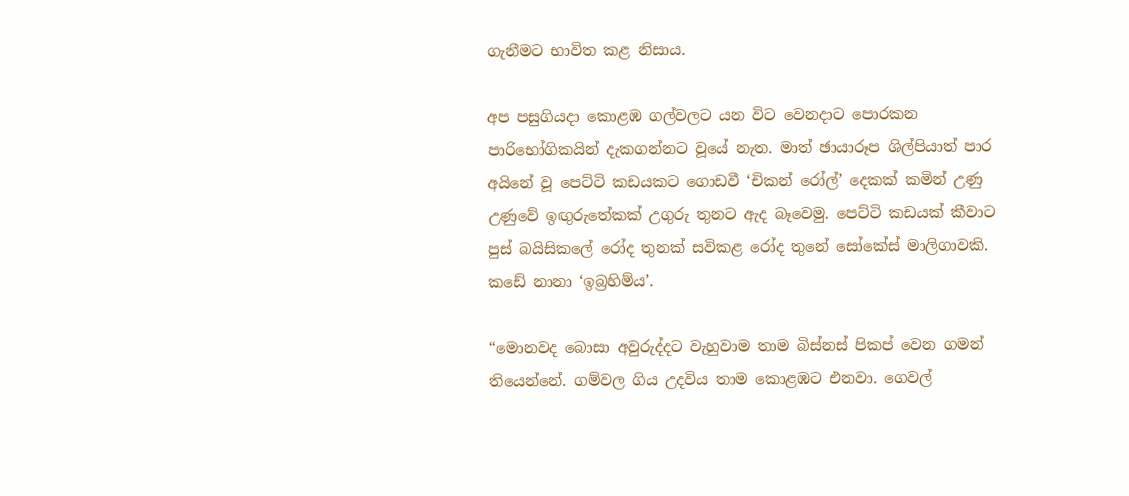ගැනීමට භාවිත කළ නිසාය.

අප පසුගියදා කොළඹ ගල්වලට යන විට වෙනදාට පොරකන පාරිභෝගිකයින් දැකගන්නට වූයේ නැත. මාත් ඡායාරූප ශිල්පියාත් පාර අයිනේ වූ පෙට්ටි කඩයකට ගොඩවී ‘චිකන් රෝල්’ දෙකක් කමින් උණු උණුවේ ඉඟුරුතේකක් උගුරු තුනට ඇද බෑවෙමු. පෙට්ටි කඩයක් කීවාට පුස් බයිසිකලේ රෝද තුනක් සවිකළ රෝද තුනේ සෝකේස් මාලිගාවකි. කඩේ නානා ‘ඉබ්‍රහිම්ය’.

“මොනවද බොසා අවුරුද්දට වැහුවාම තාම බිස්නස් පිකප් වෙන ගමන් තියෙන්නේ. ගම්වල ගිය උදවිය තාම කොළඹට එනවා. ගෙවල්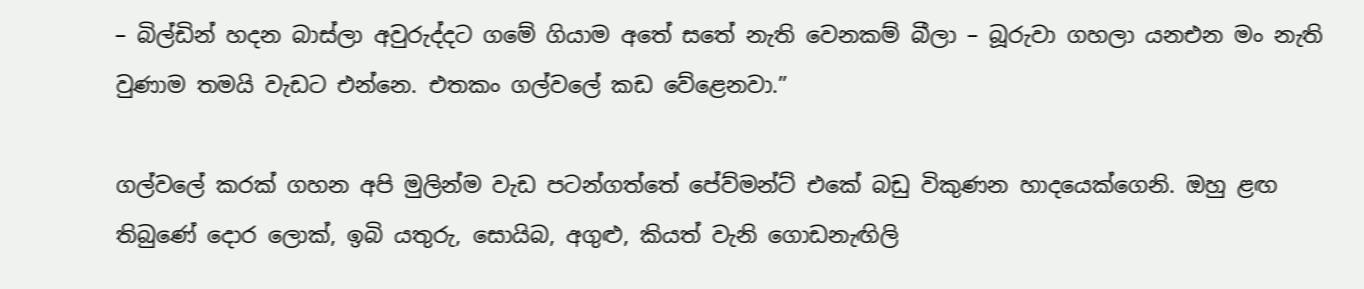– බිල්ඩින් හදන බාස්ලා අවුරුද්දට ගමේ ගියාම අතේ සතේ නැති වෙනකම් බීලා – බූරුවා ගහලා යනඑන මං නැති වුණාම තමයි වැඩට එන්නෙ. එතකං ගල්වලේ කඩ වේළෙනවා.”

ගල්වලේ කරක් ගහන අපි මුලින්ම වැඩ පටන්ගත්තේ පේව්මන්ට් එකේ බඩු විකුණන හාදයෙක්ගෙනි. ඔහු ළඟ තිබුණේ දොර ලොක්, ඉබි යතුරු, සොයිබ, අගුළු, කියත් වැනි ගොඩනැඟිලි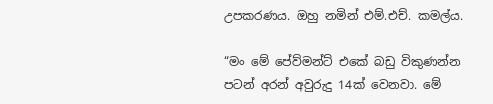උපකරණය. ඔහු නමින් එම්.එච්. කමල්ය.

“මං මේ පේව්මන්ට් එකේ බඩු විකුණන්න පටන් අරන් අවුරුදු 14ක් වෙනවා. මේ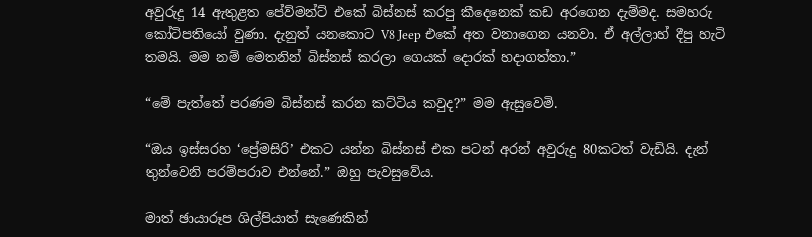අවුරුදු 14 ඇතුළත පේව්මන්ට් එකේ බිස්නස් කරපු කීදෙනෙක් කඩ අරගෙන දැම්මද. සමහරු කෝටිපතියෝ වුණා. දැනුත් යනකොට V8 Jeep එකේ අත වනාගෙන යනවා. ඒ අල්ලාහ් දීපු හැටි තමයි. මම නම් මෙතනින් බිස්නස් කරලා ගෙයක් දොරක් හදාගත්තා.”

“මේ පැත්තේ පරණම බිස්නස් කරන කට්ටිය කවුද?” මම ඇසුවෙමි.

“ඔය ඉස්සරහ ‘ප්‍රේමසිරි’ එකට යන්න බිස්නස් එක පටන් අරන් අවුරුදු 80කටත් වැඩියි. දැන් තුන්වෙනි පරම්පරාව එන්නේ.” ඔහු පැවසුවේය.

මාත් ඡායාරූප ශිල්පියාත් සැණෙකින්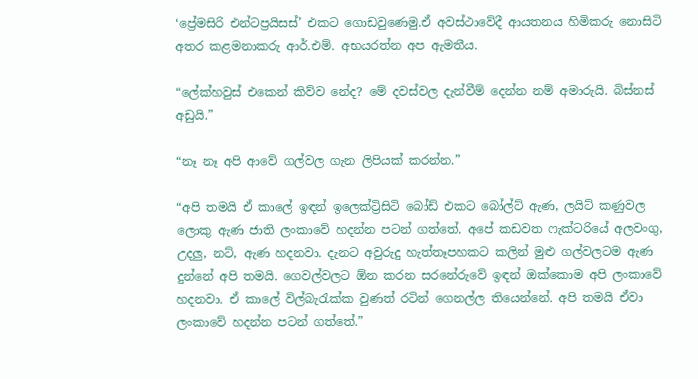‘ප්‍රේමසිරි එන්ටප්‍රයිසස්’ එකට ගොඩවුණෙමු.ඒ අවස්ථාවේදී ආයතනය හිමිකරු නොසිටි අතර කළමනාකරු ආර්.එම්. අභයරත්න අප ඇමතීය.

“ලේක්හවුස් එකෙන් කිව්ව නේද? මේ දවස්වල දැන්වීම් දෙන්න නම් අමාරුයි. බිස්නස් අඩුයි.”

“නෑ නෑ අපි ආවේ ගල්වල ගැන ලිපියක් කරන්න.”

“අපි තමයි ඒ කාලේ ඉඳන් ඉලෙක්ට්‍රිසිටි බෝඩ් එකට බෝල්ට් ඇණ, ලයිට් කණුවල ලොකු ඇණ ජාති ලංකාවේ හදන්න පටන් ගත්තේ. අපේ කඩවත ෆැක්ටරියේ අලවංගු, උදලු, නට්, ඇණ හදනවා. දැනට අවුරුදු හැත්තෑපහකට කලින් මුළු ගල්වලටම ඇණ දුන්නේ අපි තමයි. ගෙවල්වලට ඕන කරන සරනේරුවේ ඉඳන් ඔක්කොම අපි ලංකාවේ හදනවා. ඒ කාලේ විල්බැරැක්ක වුණත් රටින් ගෙනල්ල තියෙන්නේ. අපි තමයි ඒවා ලංකාවේ හදන්න පටන් ගත්තේ.”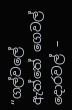“ගල්වලේ ඇත්තේ ගෙවල් දොරවල් –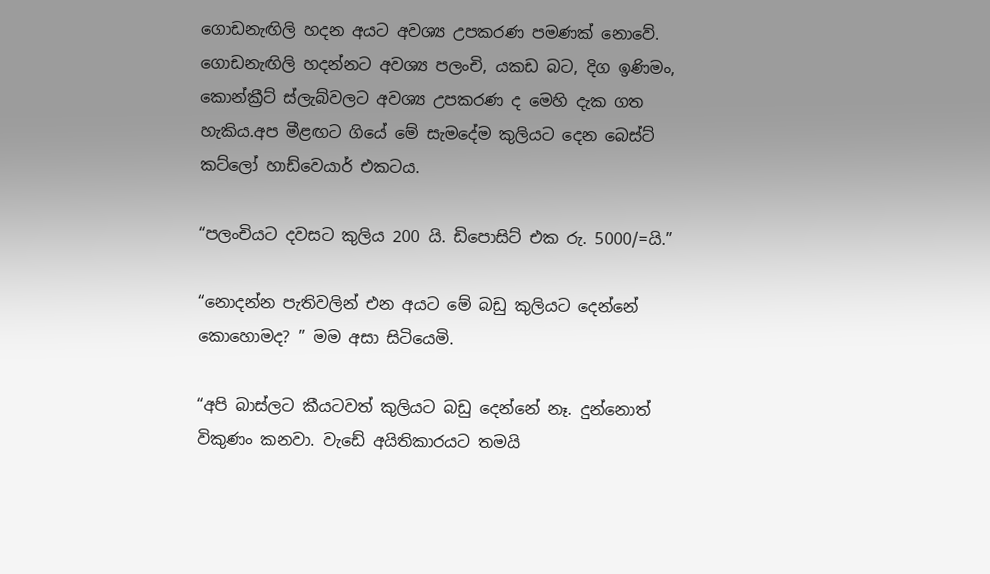ගොඩනැඟිලි හදන අයට අවශ්‍ය උපකරණ පමණක් නොවේ. ගොඩනැඟිලි හදන්නට අවශ්‍ය පලංචි, යකඩ බට, දිග ඉණිමං, කොන්ක්‍රීට් ස්ලැබ්වලට අවශ්‍ය උපකරණ ද මෙහි දැක ගත හැකිය.අප මීළඟට ගියේ මේ සැමදේම කුලියට දෙන බෙස්ට් කට්ලෝ හාඩ්වෙයාර් එකටය.

“පලංචියට දවසට කුලිය 200 යි. ඩිපොසිට් එක රු. 5000/=යි.”

“නොදන්න පැතිවලින් එන අයට මේ බඩු කුලියට දෙන්නේ කොහොමද? ” මම අසා සිටියෙමි.

“අපි බාස්ලට කීයටවත් කුලියට බඩු දෙන්නේ නෑ. දුන්නොත් විකුණං කනවා. වැඩේ අයිතිකාරයට තමයි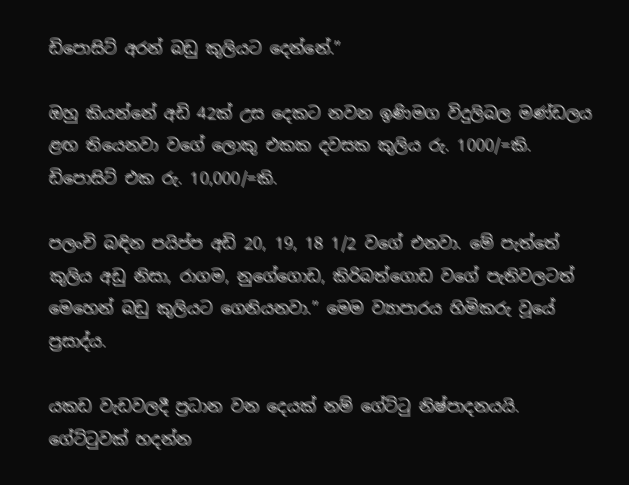ඩිපොසිට් අරන් බඩු කුලියට දෙන්නේ.”

ඔහු කියන්නේ අඩි 42ක් උස දෙකට නවන ඉණිමග විදුලිබල මණ්ඩලය ළඟ තියෙනවා වගේ ලොකු එකක දවසක කුලිය රු. 1000/=කි. ඩිපොසිට් එක රු. 10,000/=කි.

පලංචි බඳින පයිප්ප අඩි 20, 19, 18 1/2 වගේ එනවා. මේ පැත්තේ කුලිය අඩු නිසා, රාගම, නුගේගොඩ, කිරිබත්ගොඩ වගේ පැතිවලටත් මෙහෙන් බඩු කුලියට ගෙනියනවා.” මෙම ව්‍යාපාරය හිමිකරු වූයේ ප්‍රසාද්ය.

යකඩ වැඩවලදී ප්‍රධාන වන දෙයක් නම් ගේට්ටු නිෂ්පාදනයයි. ගේට්ටුවක් හදන්න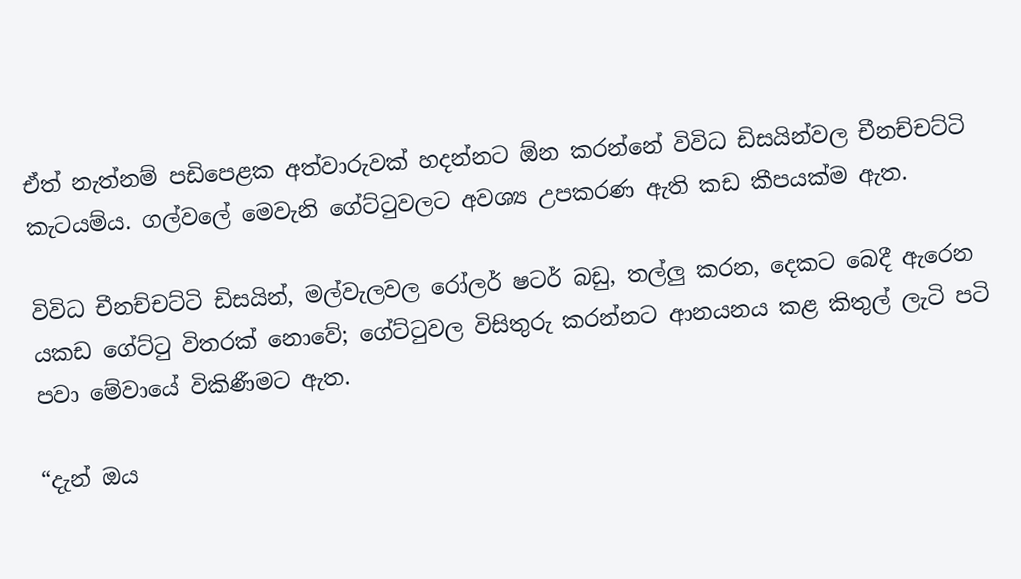ඒත් නැත්නම් පඩිපෙළක අත්වාරුවක් හදන්නට ඕන කරන්නේ විවිධ ඩිසයින්වල චීනච්චට්ටි කැටයම්ය. ගල්වලේ මෙවැනි ගේට්ටුවලට අවශ්‍ය උපකරණ ඇති කඩ කීපයක්ම ඇත.

විවිධ චීනච්චට්ටි ඩිසයින්, මල්වැලවල රෝලර් ෂටර් බඩු, තල්ලු කරන, දෙකට බෙදී ඇරෙන යකඩ ගේට්ටු විතරක් නොවේ; ගේට්ටුවල විසිතුරු කරන්නට ආනයනය කළ කිතුල් ලැටි පටි පවා මේවායේ විකිණීමට ඇත.

“දැන් ඔය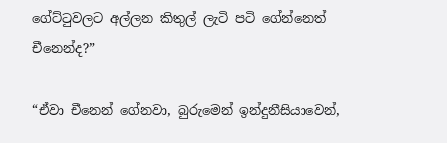ගේට්ටුවලට අල්ලන කිතුල් ලැටි පටි ගේන්නෙත් චීනෙන්ද?”

“ඒවා චීනෙන් ගේනවා, බුරුමෙන් ඉන්දුනීසියාවෙන්,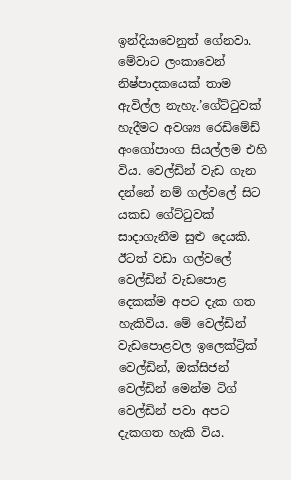ඉන්දියාවෙනුත් ගේනවා. මේවාට ලංකාවෙන් නිෂ්පාදකයෙක් තාම ඇවිල්ල නැහැ.’ගේට්ටුවක් හැදීමට අවශ්‍ය රෙඩිමේඩ් අංගෝපාංග සියල්ලම එහි විය. වෙල්ඩින් වැඩ ගැන දන්නේ නම් ගල්වලේ සිට යකඩ ගේට්ටුවක් සාදාගැනීම සුළු දෙයකි. ඊටත් වඩා ගල්වලේ වෙල්ඩින් වැඩපොළ දෙකක්ම අපට දැක ගත හැකිවිය. මේ වෙල්ඩින් වැඩපොළවල ඉලෙක්ට්‍රික් වෙල්ඩින්, ඔක්සිජන් වෙල්ඩින් මෙන්ම ටිග් වෙල්ඩින් පවා අපට දැකගත හැකි විය.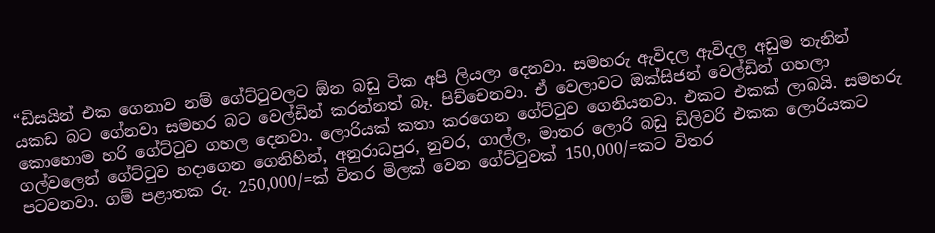“ඩිසයින් එක ගෙනාව නම් ගේට්ටුවලට ඕන බඩු ටික අපි ලියලා දෙනවා. සමහරු ඇවිදල ඇවිදල අඩුම තැනින් යකඩ බට ගේනවා සමහර බට වෙල්ඩින් කරන්නත් බෑ. පිච්චෙනවා. ඒ වෙලාවට ඔක්සිජන් වෙල්ඩින් ගහලා කොහොම හරි ගේට්ටුව ගහල දෙනවා. ලොරියක් කතා කරගෙන ගේට්ටුව ගෙනියනවා. එකට එකක් ලාබයි. සමහරු ගල්වලෙන් ගේට්ටුව හදාගෙන ගෙනිහින්, අනුරාධපුර, නුවර, ගාල්ල, මාතර ලොරි බඩු ඩිලිවරි එකක ලොරියකට පටවනවා. ගම් පළාතක රු. 250,000/=ක් විතර මිලක් වෙන ගේට්ටුවක් 150,000/=කට විතර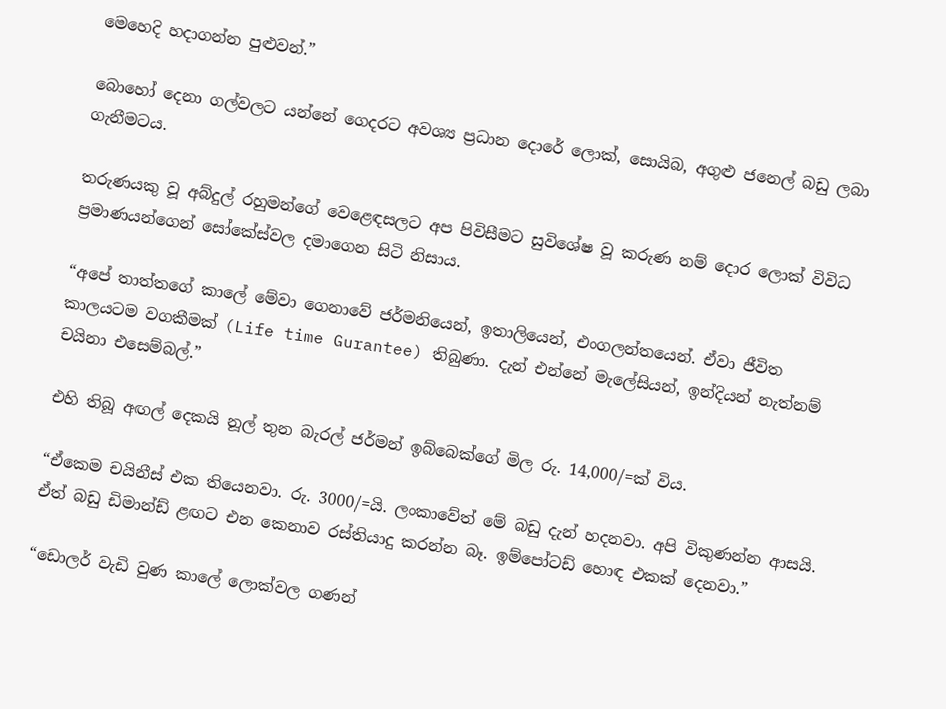මෙහෙදි හදාගන්න පුළුවන්.”

බොහෝ දෙනා ගල්වලට යන්නේ ගෙදරට අවශ්‍ය ප්‍රධාන දොරේ ලොක්, සොයිබ, අගුළු ජනෙල් බඩු ලබා ගැනීමටය.

තරුණයකු වූ අබ්දුල් රහුමන්ගේ වෙළෙඳසලට අප පිවිසීමට සුවිශේෂ වූ කරුණ නම් දොර ලොක් විවිධ ප්‍රමාණයන්ගෙන් සෝකේස්වල දමාගෙන සිටි නිසාය.

“අපේ තාත්තගේ කාලේ මේවා ගෙනාවේ ජර්මනියෙන්, ඉතාලියෙන්, එංගලන්තයෙන්. ඒවා ජීවිත කාලයටම වගකීමක් (Life time Gurantee) තිබුණා. දැන් එන්නේ මැලේසියන්, ඉන්දියන් නැත්නම් චයිනා එසෙම්බල්.”

එහි තිබූ අඟල් දෙකයි නූල් තුන බැරල් ජර්මන් ඉබ්බෙක්ගේ මිල රු. 14,000/=ක් විය.

“ඒකෙම චයිනීස් එක තියෙනවා. රු. 3000/=යි. ලංකාවේත් මේ බඩු දැන් හදනවා. අපි විකුණන්න ආසයි. ඒත් බඩු ඩිමාන්ඩ් ළඟට එන කෙනාව රස්තියාදු කරන්න බෑ. ඉම්පෝටඩ් හොඳ එකක් දෙනවා.”

“ඩොලර් වැඩි වුණ කාලේ ලොක්වල ගණන්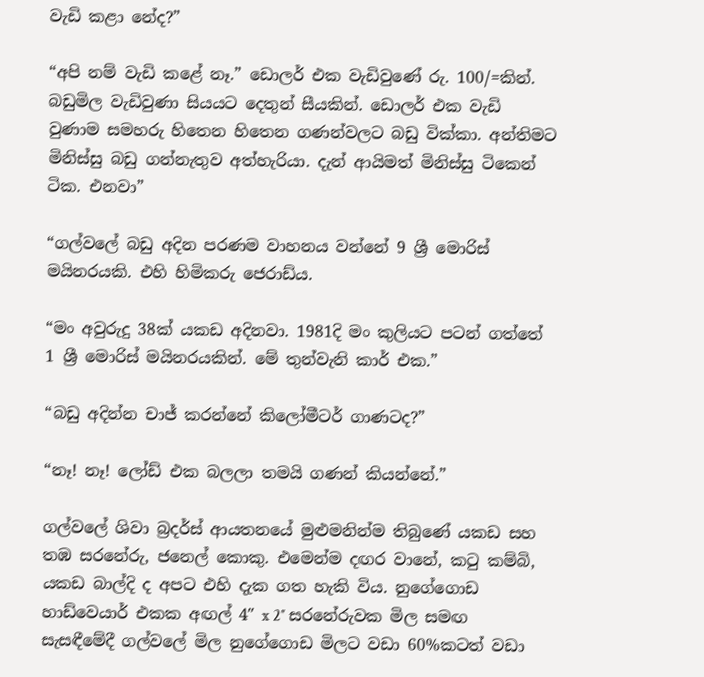වැඩි කළා නේද?”

“අපි නම් වැඩි කළේ නෑ.” ඩොලර් එක වැඩිවුණේ රු. 100/=කින්. බඩුමිල වැඩිවුණා සියයට දෙතුන් සීයකින්. ඩොලර් එක වැඩි වුණාම සමහරු හිතෙන හිතෙන ගණන්වලට බඩු වික්කා. අන්තිමට මිනිස්සු බඩු ගන්නැතුව අත්හැරියා. දැන් ආයිමත් මිනිස්සු ටිකෙන් ටික. එනවා”

“ගල්වලේ බඩු අදින පරණම වාහනය වන්නේ 9 ශ්‍රී මොරිස් මයිනරයකි. එහි හිමිකරු ජෙරාඩ්ය.

“මං අවුරුදු 38ක් යකඩ අදිනවා. 1981දි මං කුලියට පටන් ගත්තේ 1 ශ්‍රී මොරිස් මයිනරයකින්. මේ තුන්වැනි කාර් එක.”

“බඩු අදින්න චාජ් කරන්නේ කිලෝමීටර් ගාණටද?”

“නෑ! නෑ! ලෝඩ් එක බලලා තමයි ගණන් කියන්නේ.”

ගල්වලේ ශිවා බ්‍රදර්ස් ආයතනයේ මුළුමනින්ම තිබුණේ යකඩ සහ තඹ සරනේරු, ජනෙල් කොකු. එමෙන්ම දඟර වානේ, කටු කම්බි, යකඩ බාල්දි ද අපට එහි දැක ගත හැකි විය. නුගේගොඩ හාඩ්වෙයාර් එකක අඟල් 4″ x 2″ සරනේරුවක මිල සමඟ සැසඳීමේදී ගල්වලේ මිල නුගේගොඩ මිලට වඩා 60%කටත් වඩා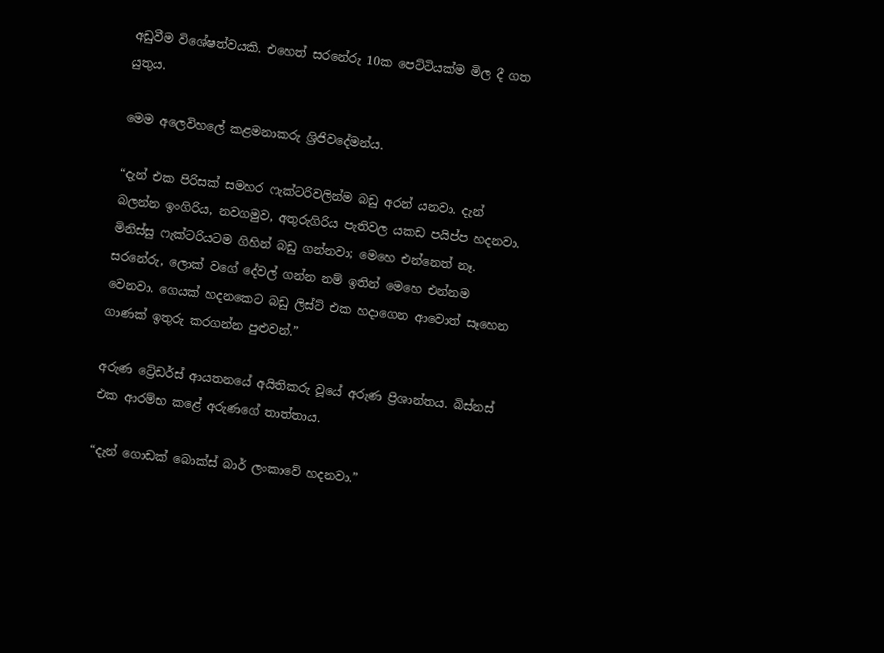අඩුවීම විශේෂත්වයකි. එහෙත් සරනේරු 10ක පෙට්ටියක්ම මිල දී ගත යුතුය.

මෙම අලෙවිහලේ කළමනාකරු ශ්‍රිජිවදේමන්ය.

“දැන් එක පිරිසක් සමහර ෆැක්ටරිවලින්ම බඩු අරන් යනවා. දැන් බලන්න ඉංගිරිය, නවගමුව, අතුරුගිරිය පැතිවල යකඩ පයිප්ප හදනවා. මිනිස්සු ෆැක්ටරියටම ගිහින් බඩු ගන්නවා; මෙහෙ එන්නෙත් නෑ. සරනේරු, ලොක් වගේ දේවල් ගන්න නම් ඉතින් මෙහෙ එන්නම වෙනවා. ගෙයක් හදනකෙට බඩු ලිස්ට් එක හදාගෙන ආවොත් සෑහෙන ගාණක් ඉතුරු කරගන්න පුළුවන්.”

අරුණ ට්‍රේඩර්ස් ආයතනයේ අයිතිකරු වූයේ අරුණ ප්‍රිශාන්තය. බිස්නස් එක ආරම්භ කළේ අරුණගේ තාත්තාය.

“දැන් ගොඩක් බොක්ස් බාර් ලංකාවේ හදනවා.”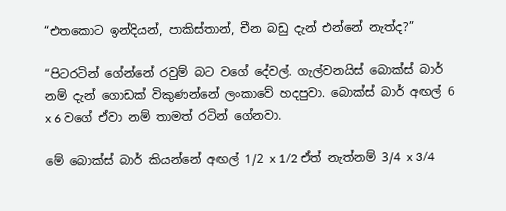“එතකොට ඉන්දියන්, පාකිස්තාන්, චීන බඩු දැන් එන්නේ නැත්ද?”

“පිටරටින් ගේන්නේ රවුම් බට වගේ දේවල්. ගැල්වනයිස් බොක්ස් බාර් නම් දැන් ගොඩක් විකුණන්නේ ලංකාවේ හදපුවා. බොක්ස් බාර් අඟල් 6 x 6 වගේ ඒවා නම් තාමත් රටින් ගේනවා.

මේ බොක්ස් බාර් කියන්නේ අඟල් 1/2 x 1/2 ඒත් නැත්නම් 3/4 x 3/4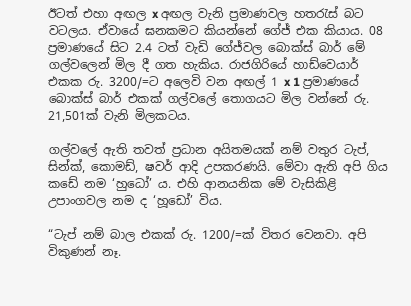ඊටත් එහා අඟල x අඟල වැනි ප්‍රමාණවල හතරැස් බට වටලය. ඒවායේ ඝනකමට කියන්නේ ගේජ් එක කියාය. 08 ප්‍රමාණයේ සිට 2.4 ටත් වැඩි ගේජ්වල බොක්ස් බාර් මේ ගල්වලෙන් මිල දී ගත හැකිය. රාජගිරියේ හාඩ්වෙයාර් එකක රු. 3200/=ට අලෙවි වන අඟල් 1 x 1 ප්‍රමාණයේ බොක්ස් බාර් එකක් ගල්වලේ තොගයට මිල වන්නේ රු. 21,501ක් වැනි මිලකටය.

ගල්වලේ ඇති තවත් ප්‍රධාන අයිතමයක් නම් වතුර ටැප්, සින්ක්, කොමඩ්, ෂවර් ආදි උපකරණයි. මේවා ඇති අපි ගිය කඩේ නම ‘හුධෝ’ ය. එහි ආනයනික මේ වැසිකිළි උපාංගවල නම ද ‘හූඩෝ’ විය.

“ටැප් නම් බාල එකක් රු. 1200/=ක් විතර වෙනවා. අපි විකුණන් නෑ.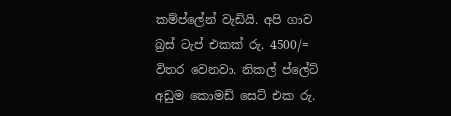කම්ප්ලේන් වැඩියි. අපි ගාව බ්‍රස් ටැප් එකක් රු. 4500/= විතර වෙනවා. නිකල් ප්ලේට් අඩුම කොමඩ් සෙට් එක රු.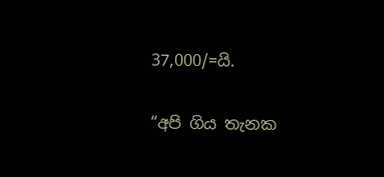37,000/=යි.

“අපි ගිය තැනක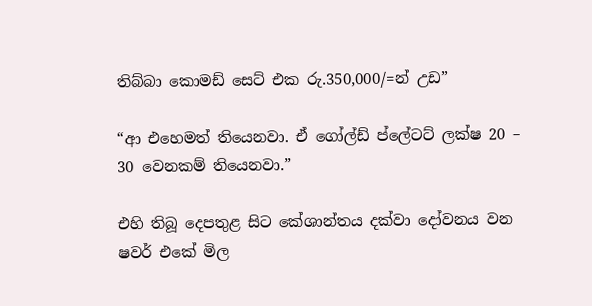තිබ්බා කොමඩ් සෙට් එක රු.350,000/=න් උඩ”

“ආ එහෙමත් තියෙනවා. ඒ ගෝල්ඩ් ප්ලේටට් ලක්ෂ 20 – 30 වෙනකම් තියෙනවා.”

එහි තිබූ දෙපතුළ සිට කේශාන්තය දක්වා දෝවනය වන ෂවර් එකේ මිල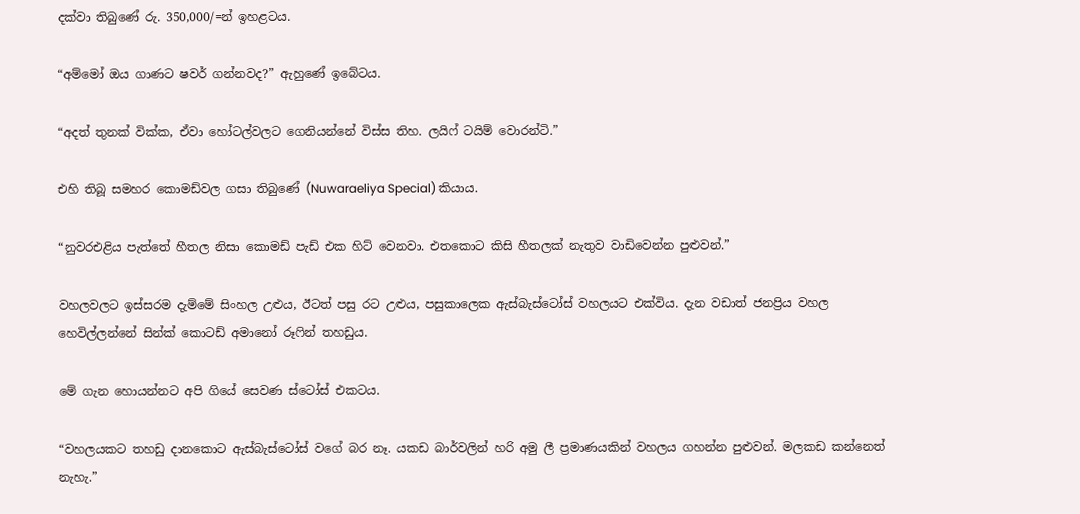දක්වා තිබුණේ රු. 350,000/=න් ඉහළටය.

“අම්මෝ ඔය ගාණට ෂවර් ගන්නවද?” ඇහුණේ ඉබේටය.

“අදත් තුනක් වික්ක, ඒවා හෝටල්වලට ගෙනියන්නේ විස්ස තිහ. ලයිෆ් ටයිම් වොරන්ටි.”

එහි තිබූ සමහර කොමඩ්වල ගසා තිබුණේ (Nuwaraeliya Special) කියාය.

“නුවරඑළිය පැත්තේ හීතල නිසා කොමඩ් පැඩ් එක හිට් වෙනවා. එතකොට කිසි හීතලක් නැතුව වාඩිවෙන්න පුළුවන්.”

වහලවලට ඉස්සරම දැම්මේ සිංහල උළුය, ඊටත් පසු රට උළුය, පසුකාලෙක ඇස්බැස්ටෝස් වහලයට එක්විය. දැන වඩාත් ජනප්‍රිය වහල හෙවිල්ලන්නේ සින්ක් කොටඩ් අමානෝ රූෆින් තහඩුය.

මේ ගැන හොයන්නට අපි ගියේ සෙවණ ස්ටෝස් එකටය.

“වහලයකට තහඩු දානකොට ඇස්බැස්ටෝස් වගේ බර නෑ. යකඩ බාර්වලින් හරි අමු ලී ප්‍රමාණයකින් වහලය ගහන්න පුළුවන්. මලකඩ කන්නෙත් නැහැ.”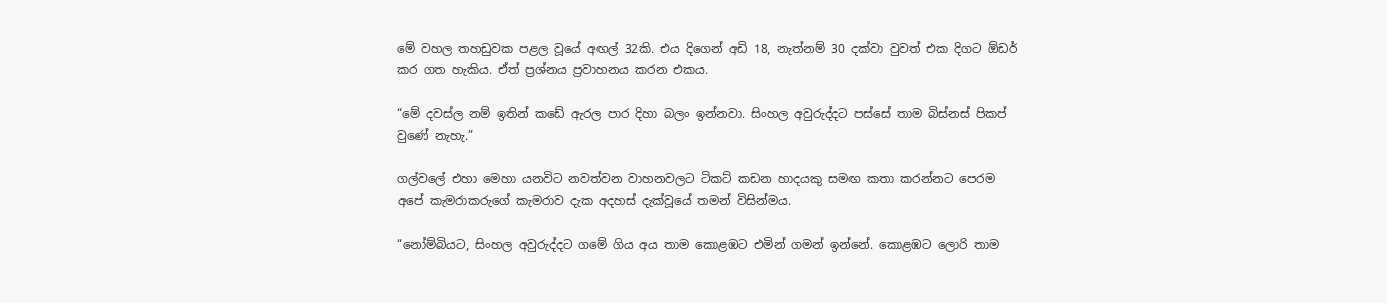මේ වහල තහඩුවක පළල වූයේ අඟල් 32කි. එය දිගෙන් අඩි 18, නැත්නම් 30 දක්වා වුවත් එක දිගට ඕඩර් කර ගත හැකිය. ඒත් ප්‍රශ්නය ප්‍රවාහනය කරන එකය.

“මේ දවස්ල නම් ඉතින් කඩේ ඇරල පාර දිහා බලං ඉන්නවා. සිංහල අවුරුද්දට පස්සේ තාම බිස්නස් පිකප් වුණේ නැහැ.”

ගල්වලේ එහා මෙහා යනවිට නවත්වන වාහනවලට ටිකට් කඩන හාදයකු සමඟ කතා කරන්නට පෙරම අපේ කැමරාකරුගේ කැමරාව දැක අදහස් දැක්වූයේ තමන් විසින්මය.

“නෝම්බියට, සිංහල අවුරුද්දට ගමේ ගිය අය තාම කොළඹට එමින් ගමන් ඉන්නේ. කොළඹට ලොරි තාම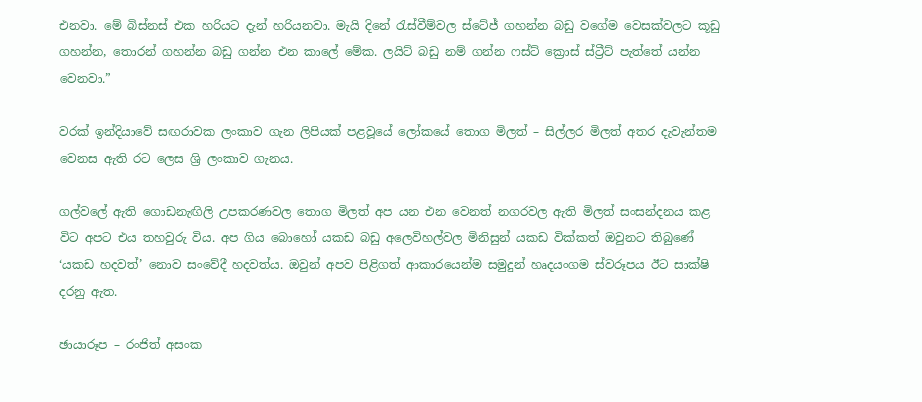එනවා. මේ බිස්නස් එක හරියට දැන් හරියනවා. මැයි දිනේ රැස්වීම්වල ස්ටේජ් ගහන්න බඩු වගේම වෙසක්වලට කූඩු ගහන්න, තොරන් ගහන්න බඩු ගන්න එන කාලේ මේක. ලයිට් බඩු නම් ගන්න ෆස්ට් ක්‍රොස් ස්ට්‍රීට් පැත්තේ යන්න වෙනවා.”

වරක් ඉන්දියාවේ සඟරාවක ලංකාව ගැන ලිපියක් පළවූයේ ලෝකයේ තොග මිලත් – සිල්ලර මිලත් අතර දැවැන්තම වෙනස ඇති රට ලෙස ශ්‍රි ලංකාව ගැනය.

ගල්වලේ ඇති ගොඩනැඟිලි උපකරණවල තොග මිලත් අප යන එන වෙනත් නගරවල ඇති මිලත් සංසන්දනය කළ විට අපට එය තහවුරු විය. අප ගිය බොහෝ යකඩ බඩු අලෙවිහල්වල මිනිසුන් යකඩ වික්කත් ඔවුනට තිබුණේ ‘යකඩ හදවත්’ නොව සංවේදී හදවත්ය. ඔවුන් අපව පිළිගත් ආකාරයෙන්ම සමුදුන් හෘදයංගම ස්වරූපය ඊට සාක්ෂි දරනු ඇත.

ඡායාරූප – රංජිත් අසංක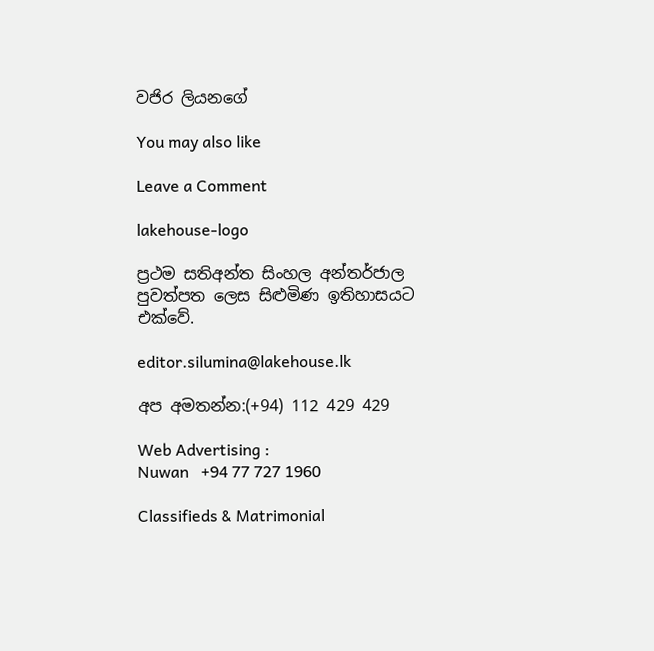වජිර ලියනගේ

You may also like

Leave a Comment

lakehouse-logo

ප්‍රථම සතිඅන්ත සිංහල අන්තර්ජාල පුවත්පත ලෙස සිළුමිණ ඉතිහාසයට එක්වේ.

editor.silumina@lakehouse.lk

අප අමතන්න:(+94) 112 429 429

Web Advertising :
Nuwan   +94 77 727 1960

Classifieds & Matrimonial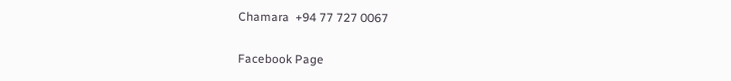Chamara  +94 77 727 0067

Facebook Page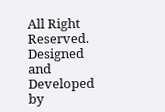All Right Reserved. Designed and Developed by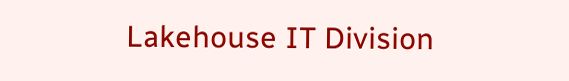Lakehouse IT Division